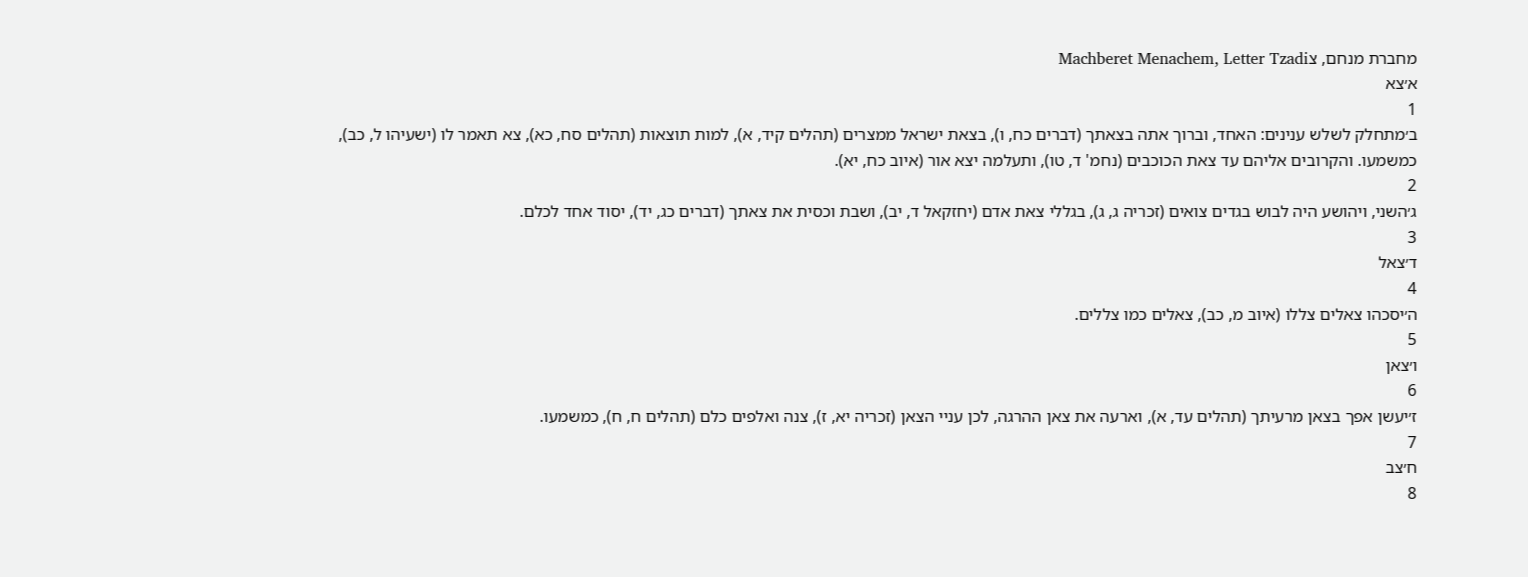מחברת מנחם, צMachberet Menachem, Letter Tzadi
א׳צא
1
ב׳מתחלק לשלש ענינים: האחד, וברוך אתה בצאתך (דברים כח, ו), בצאת ישראל ממצרים (תהלים קיד, א), למות תוצאות (תהלים סח, כא), צא תאמר לו (ישעיהו ל, כב), כמשמעו. והקרובים אליהם עד צאת הכוכבים (נחמ' ד, טו), ותעלמה יצא אור (איוב כח, יא).
2
ג׳השני, ויהושע היה לבוש בגדים צואים (זכריה ג, ג), בגללי צאת אדם (יחזקאל ד, יב), ושבת וכסית את צאתך (דברים כג, יד), יסוד אחד לכלם.
3
ד׳צאל
4
ה׳יסכהו צאלים צללו (איוב מ, כב), צאלים כמו צללים.
5
ו׳צאן
6
ז׳יעשן אפך בצאן מרעיתך (תהלים עד, א), וארעה את צאן ההרגה, לכן עניי הצאן (זכריה יא, ז), צנה ואלפים כלם (תהלים ח, ח), כמשמעו.
7
ח׳צב
8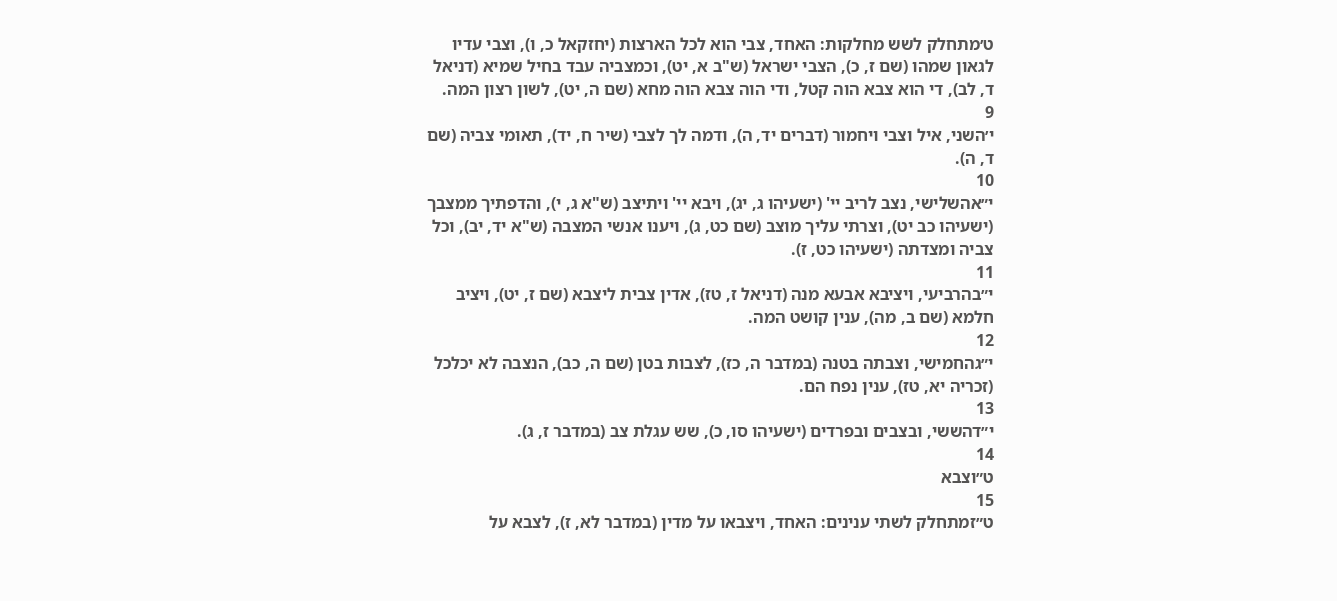ט׳מתחלק לשש מחלקות: האחד, צבי הוא לכל הארצות (יחזקאל כ, ו), וצבי עדיו לגאון שמהו (שם ז, כ), הצבי ישראל (ש"ב א, יט), וכמצביה עבד בחיל שמיא (דניאל ד, לב), די הוא צבא הוה קטל, ודי הוה צבא הוה מחא (שם ה, יט), לשון רצון המה.
9
י׳השני, איל וצבי ויחמור (דברים יד, ה), ודמה לך לצבי (שיר ח, יד), תאומי צביה (שם ד, ה).
10
י״אהשלישי, נצב לריב יי' (ישעיהו ג, יג), ויבא יי' ויתיצב (ש"א ג, י), והדפתיך ממצבך (ישעיהו כב יט), וצרתי עליך מוצב (שם כט, ג), ויענו אנשי המצבה (ש"א יד, יב), וכל צביה ומצדתה (ישעיהו כט, ז).
11
י״בהרביעי, ויציבא אבעא מנה (דניאל ז, טז), אדין צבית ליצבא (שם ז, יט), ויציב חלמא (שם ב, מה), ענין קושט המה.
12
י״גהחמישי, וצבתה בטנה (במדבר ה, כז), לצבות בטן (שם ה, כב), הנצבה לא יכלכל (זכריה יא, טז), ענין נפח הם.
13
י״דהששי, ובצבים ובפרדים (ישעיהו סו, כ), שש עגלת צב (במדבר ז, ג).
14
ט״וצבא
15
ט״זמתחלק לשתי ענינים: האחד, ויצבאו על מדין (במדבר לא, ז), לצבא על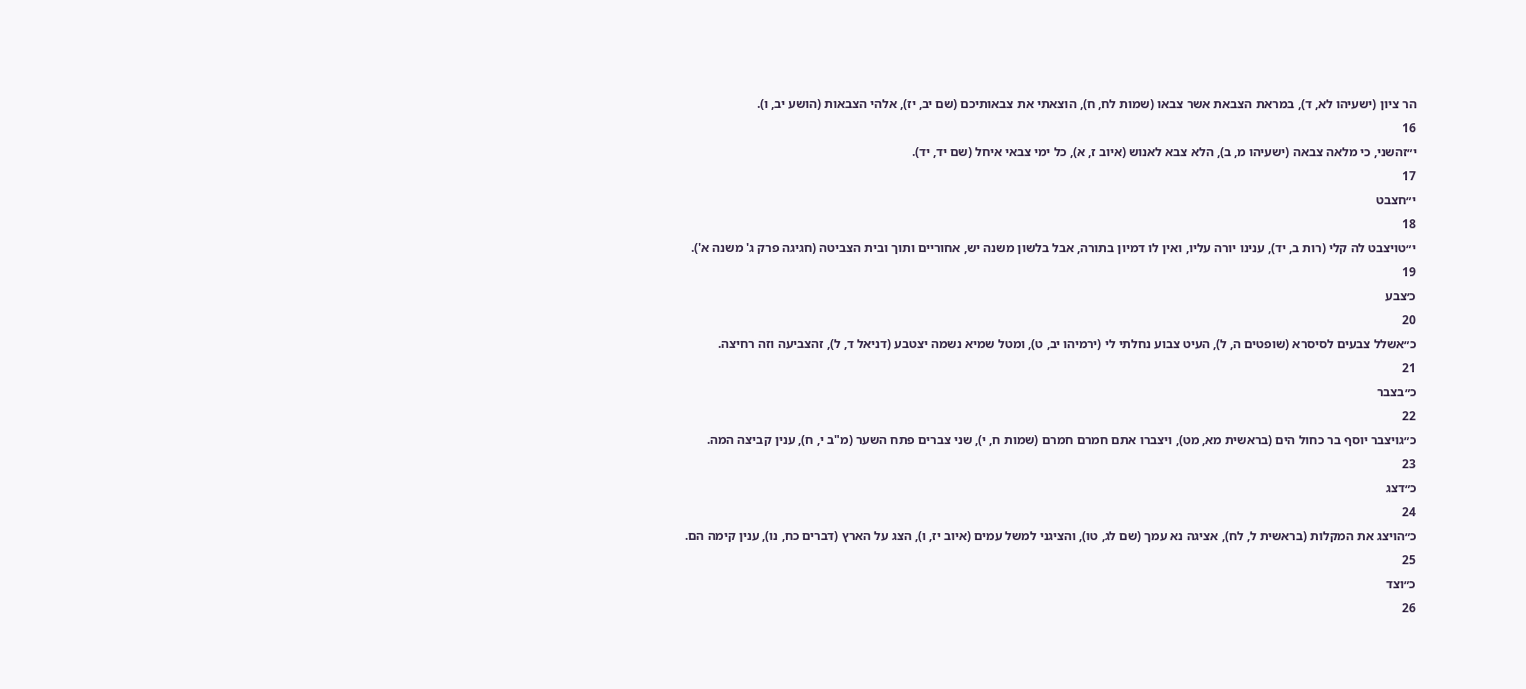הר ציון (ישעיהו לא, ד), במראת הצבאת אשר צבאו (שמות לח, ח), הוצאתי את צבאותיכם (שם יב, יז), אלהי הצבאות (הושע יב, ו).
16
י״זהשני, כי מלאה צבאה (ישעיהו מ, ב), הלא צבא לאנוש (איוב ז, א), כל ימי צבאי איחל (שם יד, יד).
17
י״חצבט
18
י״טויצבט לה קלי (רות ב, יד), ענינו יורה עליו, ואין לו דמיון בתורה, אבל בלשון משנה יש, אחוריים ותוך ובית הצביטה (חגיגה פרק ג' משנה א').
19
כ׳צבע
20
כ״אשלל צבעים לסיסרא (שופטים ה, ל), העיט צבוע נחלתי לי (ירמיהו יב, ט), ומטל שמיא נשמה יצטבע (דניאל ד, ל), זהצביעה וזה רחיצה.
21
כ״בצבר
22
כ״גויצבר יוסף בר כחול הים (בראשית מא, מט), ויצברו אתם חמרם חמרם (שמות ח, י), שני צברים פתח השער (מ"ב י, ח), ענין קביצה המה.
23
כ״דצג
24
כ״הויצג את המקלות (בראשית ל, לח), אציגה נא עמך (שם לג, טו), והציגני למשל עמים (איוב יז, ו), הצג על הארץ (דברים כח, נו), ענין קימה הם.
25
כ״וצד
26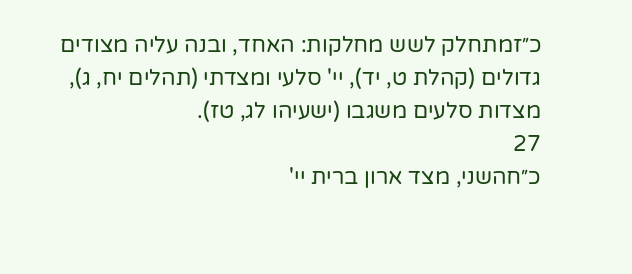כ״זמתחלק לשש מחלקות: האחד, ובנה עליה מצודים גדולים (קהלת ט, יד), יי' סלעי ומצדתי (תהלים יח, ג), מצדות סלעים משגבו (ישעיהו לג, טז).
27
כ״חהשני, מצד ארון ברית יי'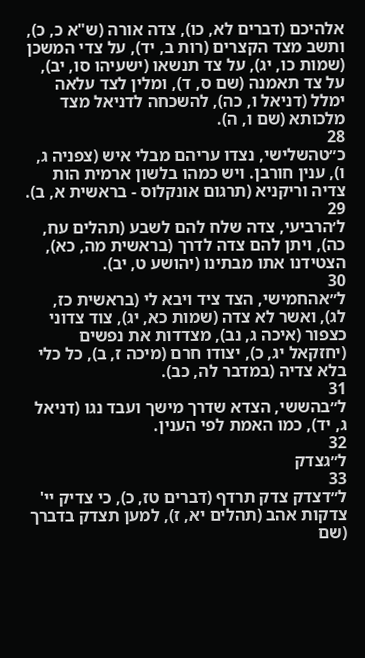אלהיכם (דברים לא, כו), צדה אורה (ש"א כ, כ), ותשב מצד הקצרים (רות ב, יד), על צדי המשכן (שמות כו, יג), על צד תנשאו (ישעיהו סו, יב), על צד תאמנה (שם ס, ד), ומלין לצד עלאה ימלל (דניאל ו, כה), להשכחה לדניאל מצד מלכותא (שם ו, ה).
28
כ״טהשלישי, נצדו עריהם מבלי איש (צפניה ג, ו), ענין חורבן. ויש כמהו בלשון ארמית הות צדיה וריקניא (תרגום אונקלוס - בראשית א, ב).
29
ל׳הרביעי, צדה שלח להם לשבע (תהלים עח, כה), ויתן להם צדה לדרך (בראשית מה, כא), הצטידנו אתו מבתינו (יהושע ט, יב).
30
ל״אהחמישי, הצד ציד ויבא לי (בראשית כז, לג), ואשר לא צדה (שמות כא, יג), צוד צדוני כצפור (איכה ג, נב), מצדדות את נפשים (יחזקאל יג, כ), יצודו חרם (מיכה ז, ב), כל כלי בלא צדיה (במדבר לה, כב).
31
ל״בהששי, הצדא שדרך מישך ועבד נגו (דניאל ג, יד), כמו האמת לפי הענין.
32
ל״גצדק
33
ל״דצדק צדק תרדף (דברים טז, כ), כי צדיק יי' צדקות אהב (תהלים יא, ז), למען תצדק בדברך (שם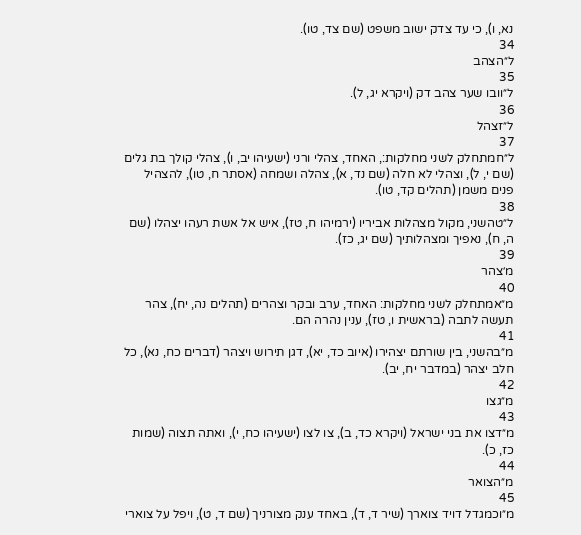נא, ו), כי עד צדק ישוב משפט (שם צד, טו).
34
ל״הצהב
35
ל״וובו שער צהב דק (ויקרא יג, ל).
36
ל״זצהל
37
ל״חמתחלק לשני מחלקות:, האחד, צהלי ורני (ישעיהו יב, ו), צהלי קולך בת גלים (שם י, ל), וצהלי לא חלה (שם נד, א), צהלה ושמחה (אסתר ח, טו), להצהיל פנים משמן (תהלים קד, טו).
38
ל״טהשני, מקול מצהלות אביריו (ירמיהו ח, טז), איש אל אשת רעהו יצהלו (שם ה, ח), נאפיך ומצהלותיך (שם יג, כז).
39
מ׳צהר
40
מ״אמתחלק לשני מחלקות: האחד, ערב ובקר וצהרים (תהלים נה, יח), צהר תעשה לתבה (בראשית ו, טז), ענין נהרה הם.
41
מ״בהשני, בין שורתם יצהירו (איוב כד, יא), דגן תירוש ויצהר (דברים כח, נא), כל חלב יצהר (במדבר יח, יב).
42
מ״גצו
43
מ״דצו את בני ישראל (ויקרא כד, ב), צו לצו (ישעיהו כח, י), ואתה תצוה (שמות כז, כ).
44
מ״הצואר
45
מ״וכמגדל דויד צוארך (שיר ד, ד), באחד ענק מצורניך (שם ד, ט), ויפל על צוארי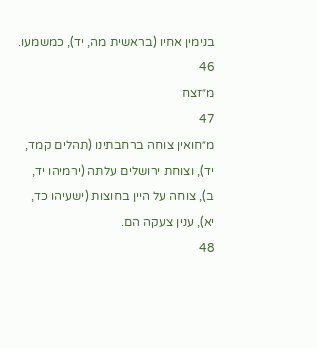בנימין אחיו (בראשית מה, יד), כמשמעו.
46
מ״זצח
47
מ״חואין צוחה ברחבתינו (תהלים קמד, יד), וצוחת ירושלים עלתה (ירמיהו יד, ב), צוחה על היין בחוצות (ישעיהו כד, יא), ענין צעקה הם.
48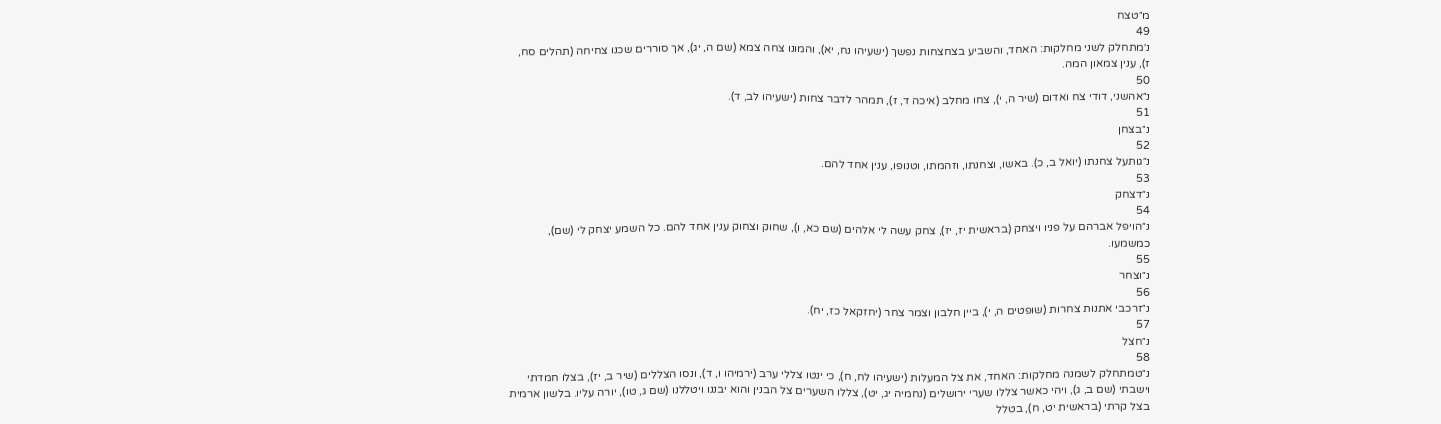מ״טצח
49
נ׳מתחלק לשני מחלקות: האחד, והשביע בצחצחות נפשך (ישעיהו נח, יא), והמונו צחה צמא (שם ה, יג), אך סוררים שכנו צחיחה (תהלים סח, ז), ענין צמאון המה.
50
נ״אהשני, דודי צח ואדום (שיר ה, י), צחו מחלב (איכה ד, ז), תמהר לדבר צחות (ישעיהו לב, ד).
51
נ״בצחן
52
נ״גותעל צחנתו (יואל ב, כ). באשו, וצחנתו, וזהמתו, וטנופו, ענין אחד להם.
53
נ״דצחק
54
נ״הויפל אברהם על פניו ויצחק (בראשית יז, יז), צחק עשה לי אלהים (שם כא, ו), שחוק וצחוק ענין אחד להם. כל השמע יצחק לי (שם), כמשמעו.
55
נ״וצחר
56
נ״זרכבי אתנות צחרות (שופטים ה, י), ביין חלבון וצמר צחר (יחזקאל כז, יח).
57
נ״חצל
58
נ״טמתחלק לשמנה מחלקות: האחד, את צל המעלות (ישעיהו לח, ח), כי ינטו צללי ערב (ירמיהו ו, ד), ונסו הצללים (שיר ב, יז), בצלו חמדתי וישבתי (שם ב, ג), ויהי כאשר צללו שערי ירושלים (נחמיה יג, יט), צללו השערים צל הבנין והוא יבננו ויטללנו (שם ג, טו), יורה עליו. בלשון ארמית בצל קרתי (בראשית יט, ח), בטלל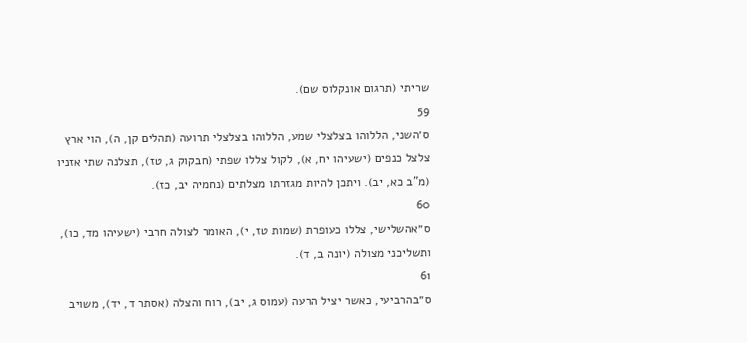שריתי (תרגום אונקלוס שם).
59
ס׳השני, הללוהו בצלצלי שמע, הללוהו בצלצלי תרועה (תהלים קן, ה), הוי ארץ צלצל כנפים (ישעיהו יח, א), לקול צללו שפתי (חבקוק ג, טז), תצלנה שתי אזניו (מ"ב כא, יב). ויתכן להיות מגזרתו מצלתים (נחמיה יב, כז).
60
ס״אהשלישי, צללו כעופרת (שמות טז, י), האומר לצולה חרבי (ישעיהו מד, כו), ותשליכני מצולה (יונה ב, ד).
61
ס״בהרביעי, כאשר יציל הרעה (עמוס ג, יב), רוח והצלה (אסתר ד, יד), משויב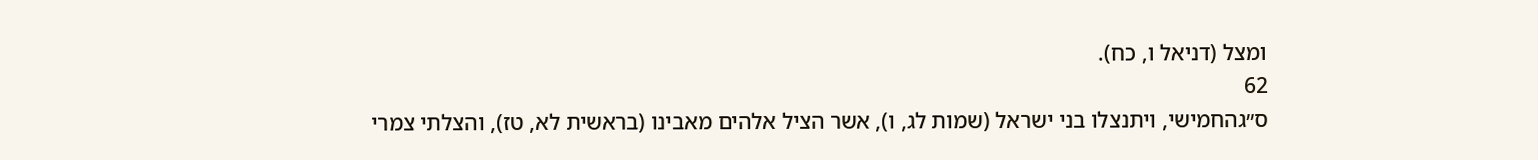ומצל (דניאל ו, כח).
62
ס״גהחמישי, ויתנצלו בני ישראל (שמות לג, ו), אשר הציל אלהים מאבינו (בראשית לא, טז), והצלתי צמרי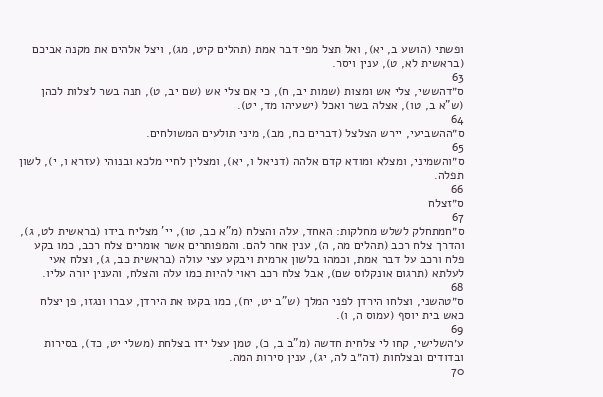ופשתי (הושע ב, יא), ואל תצל מפי דבר אמת (תהלים קיט, מג), ויצל אלהים את מקנה אביכם (בראשית לא, ט), ענין ויסר.
63
ס״דהששי, צלי אש ומצות (שמות יב, ח), כי אם צלי אש (שם יב, ט), תנה בשר לצלות לכהן (ש"א ב, טו), אצלה בשר ואכל (ישעיהו מד, יט).
64
ס״ההשביעי, יירש הצלצל (דברים כח, מב), מיני תולעים המשולחים.
65
ס״והשמיני, ומצלא ומודא קדם אלהה (דניאל ו, יא), ומצלין לחיי מלכא ובנוהי (עזרא ו, י), לשון תפלה.
66
ס״זצלח
67
ס״חמתחלק לשלש מחלקות: האחד, עלה והצלח (מ"א כב, טו), יי' מצליח בידו (בראשית לט, ג), והדרך צלח רכב (תהלים מה, ה), ענין אחר להם. והמפותרים אשר אומרים צלח רכב, כמו בקע פלח ורכב על דבר אמת, וכמהו בלשון ארמית ויבקע עצי עולה (בראשית כב, ג), וצלח אעי לעלתא (תרגום אונקלוס שם), אבל צלח רכב ראוי להיות כמו עלה והצלח, והענין יורה עליו.
68
ס״טהשני, וצלחו הירדן לפני המלך (ש"ב יט, יח), כמו בקעו את הירדן, עברו ונגזו, פן יצלח כאש בית יוסף (עמוס ה, ו).
69
ע׳השלישי, קחו לי צלחית חדשה (מ"ב ב, כ), טמן עצל ידו בצלחת (משלי יט, כד), בסירות ובדודים ובצלחות (דה״ב לה, יג), ענין סירות המה.
70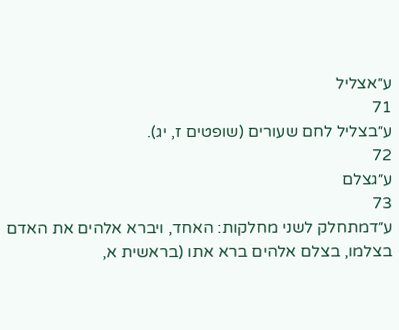ע״אצליל
71
ע״בצליל לחם שעורים (שופטים ז, יג).
72
ע״גצלם
73
ע״דמתחלק לשני מחלקות: האחד, ויברא אלהים את האדם בצלמו, בצלם אלהים ברא אתו (בראשית א,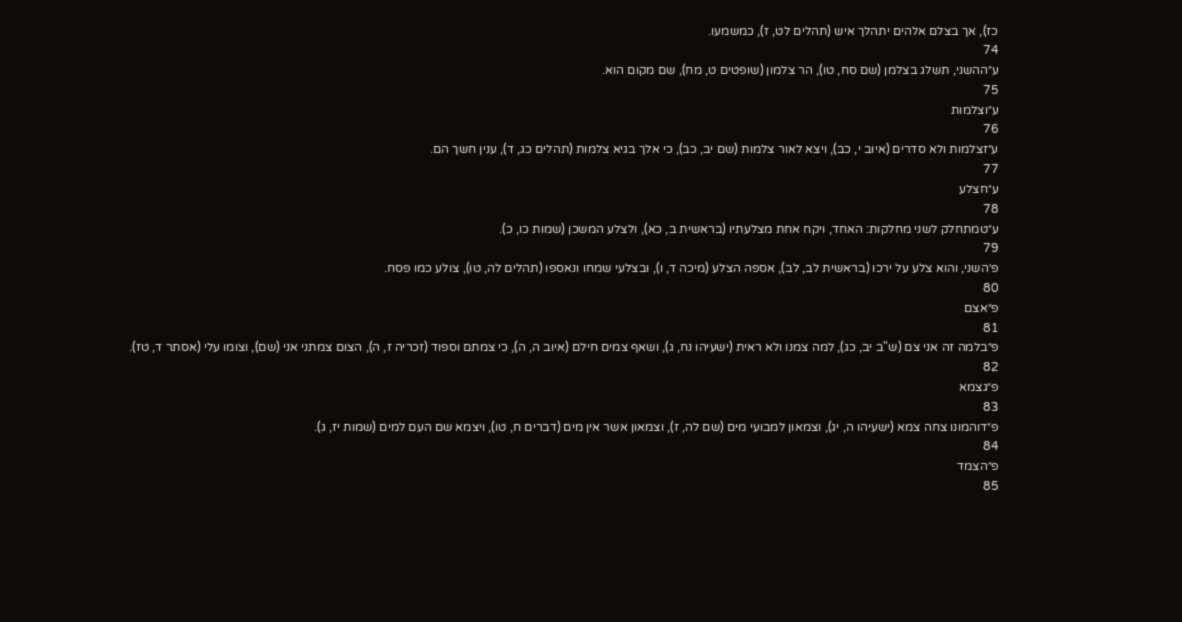כז), אך בצלם אלהים יתהלך איש (תהלים לט, ז), כמשמעו.
74
ע״ההשני, תשלג בצלמן (שם סח, טו), הר צלמון (שופטים ט, מח), שם מקום הוא.
75
ע״וצלמות
76
ע״זצלמות ולא סדרים (איוב י, כב), ויצא לאור צלמות (שם יב, כב), כי אלך בגיא צלמות (תהלים כג, ד), ענין חשך הם.
77
ע״חצלע
78
ע״טמתחלק לשני מחלקות: האחד, ויקח אחת מצלעתיו (בראשית ב, כא), ולצלע המשכן (שמות כו, כ).
79
פ׳השני, והוא צלע על ירכו (בראשית לב, לב), אספה הצלע (מיכה ד, ו), ובצלעי שמחו ונאספו (תהלים לה, טו), צולע כמו פסח.
80
פ״אצם
81
פ״בלמה זה אני צם (ש"ב יב, כג), למה צמנו ולא ראית (ישעיהו נח, ג), ושאף צמים חילם (איוב ה, ה), כי צמתם וספוד (זכריה ז, ה), הצום צמתני אני (שם), וצומו עלי (אסתר ד, טז).
82
פ״גצמא
83
פ״דוהמונו צחה צמא (ישעיהו ה, יג), וצמאון למבועי מים (שם לה, ז), וצמאון אשר אין מים (דברים ח, טו), ויצמא שם העם למים (שמות יז, ג).
84
פ״הצמד
85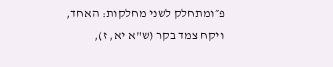פ״ומתחלק לשני מחלקות: האחד, ויקח צמד בקר (ש"א יא, ז),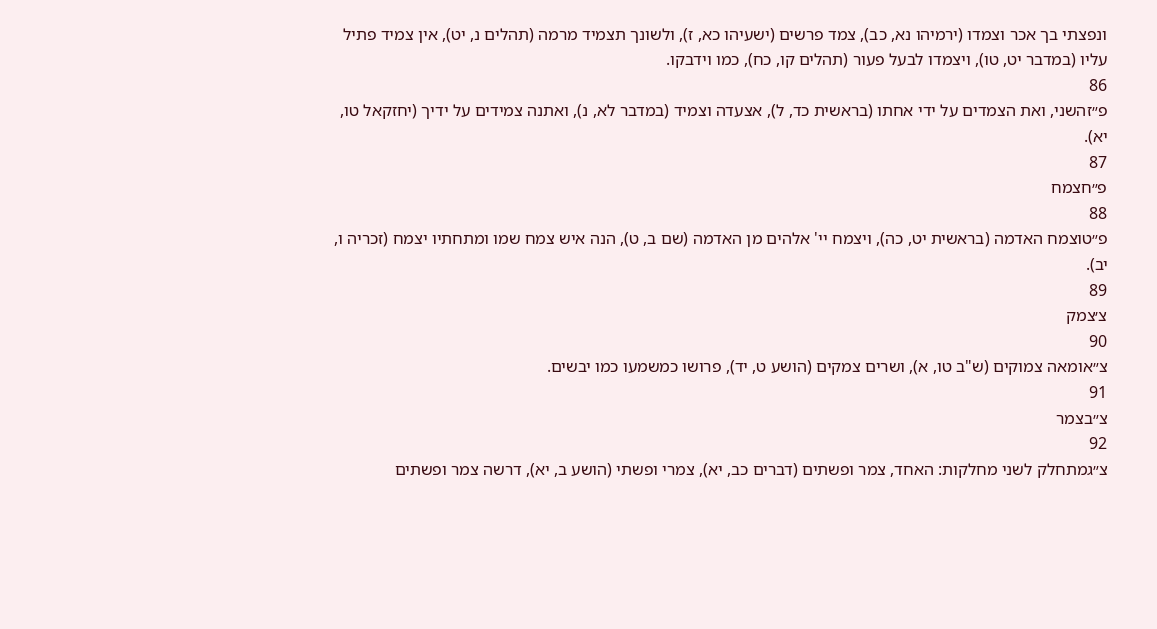ונפצתי בך אכר וצמדו (ירמיהו נא, כב), צמד פרשים (ישעיהו כא, ז), ולשונך תצמיד מרמה (תהלים נ, יט), אין צמיד פתיל עליו (במדבר יט, טו), ויצמדו לבעל פעור (תהלים קו, כח), כמו וידבקו.
86
פ״זהשני, ואת הצמדים על ידי אחתו (בראשית כד, ל), אצעדה וצמיד (במדבר לא, נ), ואתנה צמידים על ידיך (יחזקאל טו, יא).
87
פ״חצמח
88
פ״טוצמח האדמה (בראשית יט, כה), ויצמח יי' אלהים מן האדמה (שם ב, ט), הנה איש צמח שמו ומתחתיו יצמח (זכריה ו, יב).
89
צ׳צמק
90
צ״אומאה צמוקים (ש"ב טו, א), ושרים צמקים (הושע ט, יד), פרושו כמשמעו כמו יבשים.
91
צ״בצמר
92
צ״גמתחלק לשני מחלקות: האחד, צמר ופשתים (דברים כב, יא), צמרי ופשתי (הושע ב, יא), דרשה צמר ופשתים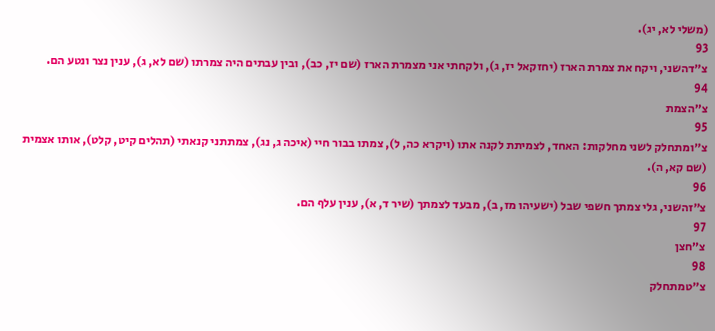(משלי לא, יג).
93
צ״דהשני, ויקח את צמרת הארז (יחזקאל יז, ג), ולקחתי אני מצמרת הארז (שם יז, כב), ובין עבתים היה צמרתו (שם לא, ג), ענין נצר ונטע הם.
94
צ״הצמת
95
צ״ומתחלק לשני מחלקות: האחד, לצמיתת לקנה אתו (ויקרא כה, ל), צמתו בבור חיי (איכה ג, נג), צמתתני קנאתי (תהלים קיט, קלט), אותו אצמית (שם קא, ה).
96
צ״זהשני, גלי צמתך חשפי שבל (ישעיהו מז, ב), מבעד לצמתך (שיר ד, א), ענין עלף הם.
97
צ״חצן
98
צ״טמתחלק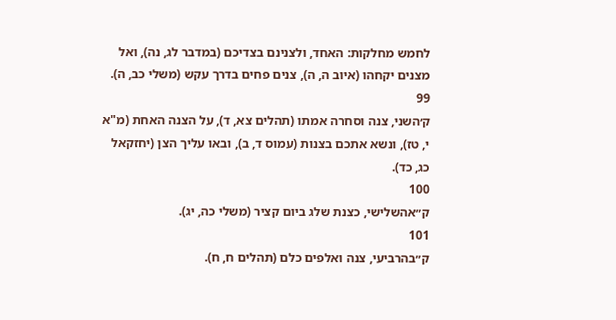לחמש מחלקות: האחד, ולצנינם בצדיכם (במדבר לג, נה), ואל מצנים יקחהו (איוב ה, ה), צנים פחים בדרך עקש (משלי כב, ה).
99
ק׳השני, צנה וסחרה אמתו (תהלים צא, ד), על הצנה האחת (מ"א י, טז), ונשא אתכם בצנות (עמוס ד, ב), ובאו עליך הצן (יחזקאל כג, כד).
100
ק״אהשלישי, כצנת שלג ביום קציר (משלי כה, יג).
101
ק״בהרביעי, צנה ואלפים כלם (תהלים ח, ח).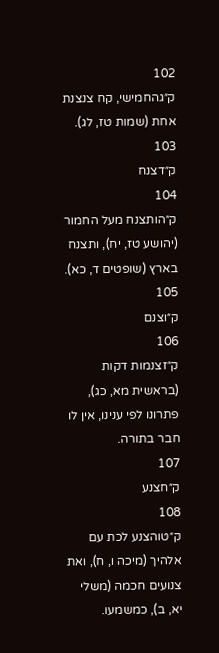102
ק״גהחמישי, קח צנצנת אחת (שמות טז, לג).
103
ק״דצנח
104
ק״הותצנח מעל החמור (יהושע טז, יח), ותצנח בארץ (שופטים ד, כא).
105
ק״וצנם
106
ק״זצנמות דקות (בראשית מא, כג), פתרונו לפי ענינו, אין לו חבר בתורה.
107
ק״חצנע
108
ק״טוהצנע לכת עם אלהיך (מיכה ו, ח), ואת צנועים חכמה (משלי יא, ב), כמשמעו.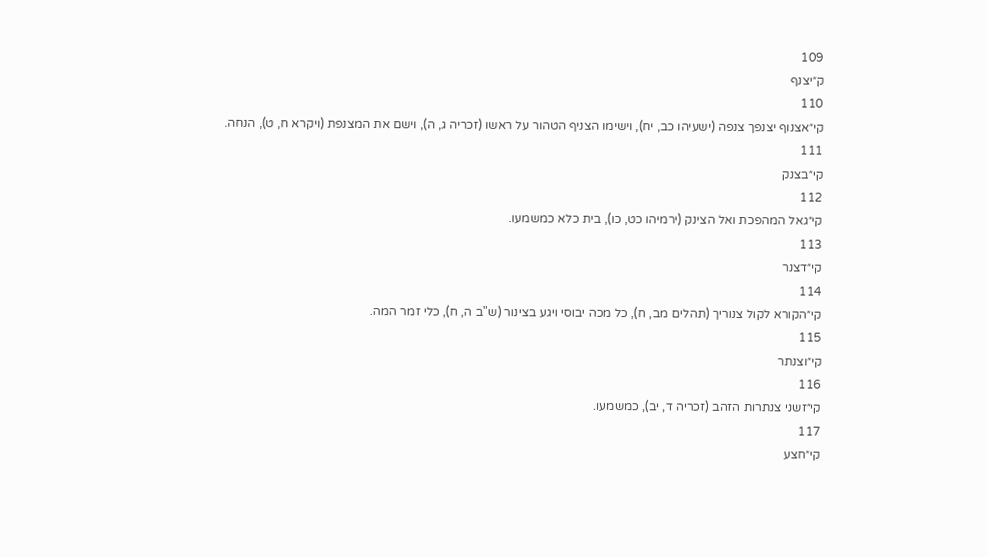109
ק״יצנף
110
קי״אצנוף יצנפך צנפה (ישעיהו כב, יח), וישימו הצניף הטהור על ראשו (זכריה ג, ה), וישם את המצנפת (ויקרא ח, ט), הנחה.
111
קי״בצנק
112
קי״גאל המהפכת ואל הצינק (ירמיהו כט, כו), בית כלא כמשמעו.
113
קי״דצנר
114
קי״הקורא לקול צנוריך (תהלים מב, ח), כל מכה יבוסי ויגע בצינור (ש"ב ה, ח), כלי זמר המה.
115
קי״וצנתר
116
קי״זשני צנתרות הזהב (זכריה ד, יב), כמשמעו.
117
קי״חצע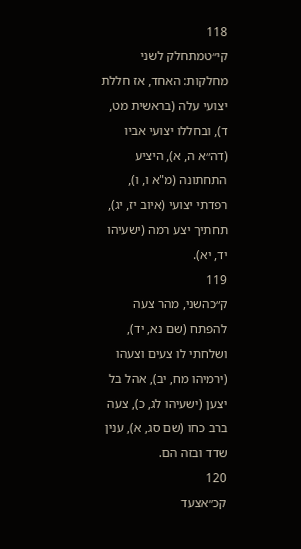118
קי״טמתחלק לשני מחלקות: האחד, אז חללת יצועי עלה (בראשית מט, ד), ובחללו יצועי אביו (דה״א ה, א), היציע התחתונה (מ"א ו, ו), רפדתי יצועי (איוב יז, יג), תחתיך יצע רמה (ישעיהו יד, יא).
119
ק״כהשני, מהר צעה להפתח (שם נא, יד), ושלחתי לו צעים וצעהו (ירמיהו מח, יב), אהל בל יצען (ישעיהו לג, כ), צעה ברב כחו (שם סג, א), ענין שדד ובזה הם.
120
קכ״אצעד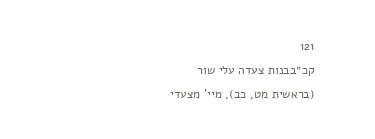121
קכ״בבנות צעדה עלי שור (בראשית מט, כב), מיי' מצעדי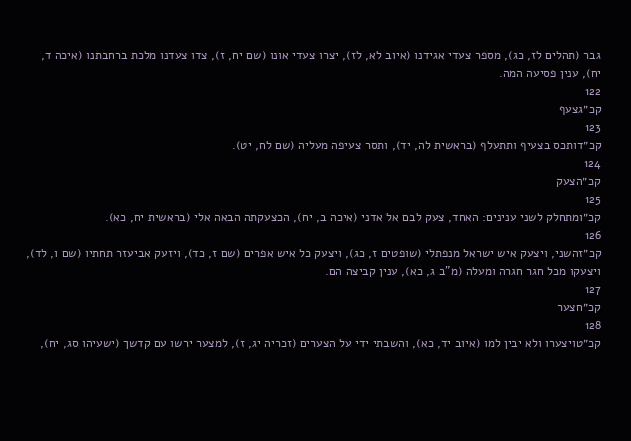גבר (תהלים לז, כג), מספר צעדי אגידנו (איוב לא, לז), יצרו צעדי אונו (שם יח, ז), צדו צעדנו מלכת ברחבתנו (איכה ד, יח), ענין פסיעה המה.
122
קכ״גצעף
123
קכ״דותכס בצעיף ותתעלף (בראשית לה, יד), ותסר צעיפה מעליה (שם לח, יט).
124
קכ״הצעק
125
קכ״ומתחלק לשני ענינים: האחד, צעק לבם אל אדני (איכה ב, יח), הכצעקתה הבאה אלי (בראשית יח, כא).
126
קכ״זהשני, ויצעק איש ישראל מנפתלי (שופטים ז, כג), ויצעק כל איש אפרים (שם ז, כד), ויזעק אביעזר תחתיו (שם ו, לד), ויצעקו מכל חגר חגרה ומעלה (מ"ב ג, כא), ענין קביצה הם.
127
קכ״חצער
128
קכ״טויצערו ולא יבין למו (איוב יד, כא), והשבתי ידי על הצערים (זכריה יג, ז), למצער ירשו עם קדשך (ישעיהו סג, יח),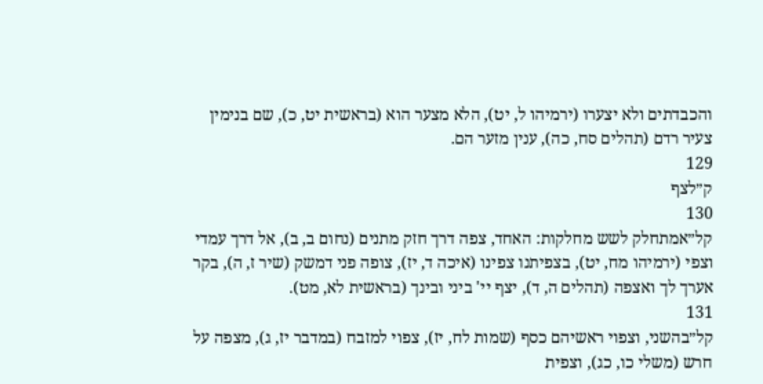והכבדתים ולא יצערו (ירמיהו ל, יט), הלא מצער הוא (בראשית יט, כ), שם בנימין צעיר רדם (תהלים סח, כה), ענין מזער הם.
129
ק״לצף
130
קל״אמתחלק לשש מחלקות: האחד, צפה דרך חזק מתנים (נחום ב, ב), אל דרך עמדי וצפי (ירמיהו מח, יט), בצפיתנו צפינו (איכה ד, יז), צופה פני דמשק (שיר ז, ה), בקר אערך לך ואצפה (תהלים ה, ד), יצף יי' ביני ובינך (בראשית לא, מט).
131
קל״בהשני, וצפוי ראשיהם כסף (שמות לח, יז), צפוי למזבח (במדבר יז, ג), מצפה על חרש (משלי כו, כג), וצפית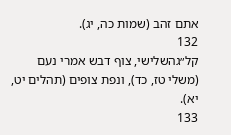אתם זהב (שמות כה, יג).
132
קל״גהשלישי, צוף דבש אמרי נעם (משלי טז, כד), ונפת צופים (תהלים יט, יא).
133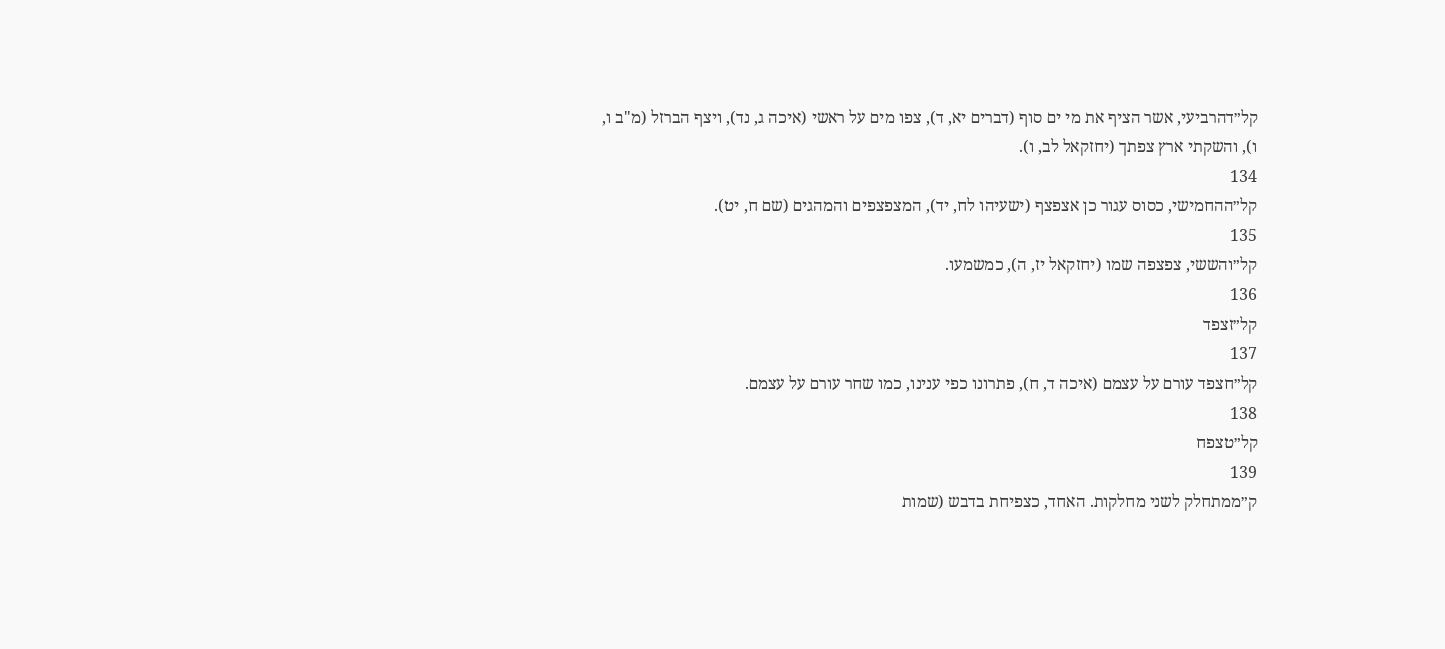קל״דהרביעי, אשר הציף את מי ים סוף (דברים יא, ד), צפו מים על ראשי (איכה ג, נד), ויצף הברזל (מ"ב ו, ו), והשקתי ארץ צפתך (יחזקאל לב, ו).
134
קל״ההחמישי, כסוס עגור כן אצפצף (ישעיהו לח, יד), המצפצפים והמהגים (שם ח, יט).
135
קל״והששי, צפצפה שמו (יחזקאל יז, ה), כמשמעו.
136
קל״זצפד
137
קל״חצפד עורם על עצמם (איכה ד, ח), פתרונו כפי ענינו, כמו שחר עורם על עצמם.
138
קל״טצפח
139
ק״ממתחלק לשני מחלקות. האחד, כצפיחת בדבש (שמות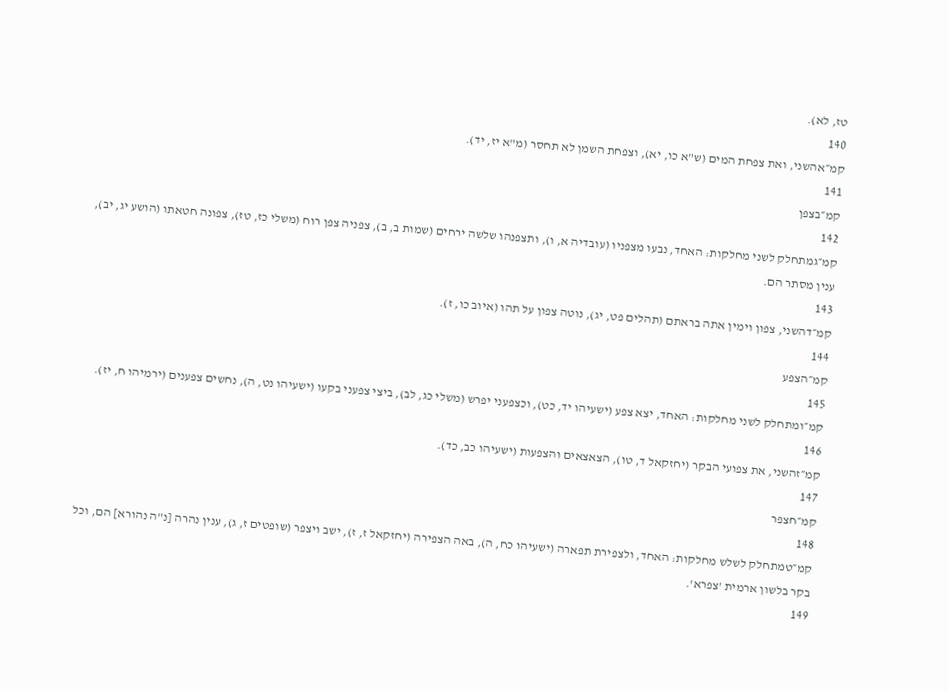טז, לא).
140
קמ״אהשני, ואת צפחת המים (ש"א כו, יא), וצפחת השמן לא תחסר (מ"א יז, יד).
141
קמ״בצפן
142
קמ״גמתחלק לשני מחלקות: האחד, נבעו מצפניו (עובדיה א, ו), ותצפנהו שלשה ירחים (שמות ב, ב), צפניה צפן רוח (משלי כז, טז), צפונה חטאתו (הושע יג, יב), ענין מסתר הם.
143
קמ״דהשני, צפון וימין אתה בראתם (תהלים פט, יג), נוטה צפון על תהו (איוב כו, ז).
144
קמ״הצפע
145
קמ״ומתחלק לשני מחלקות: האחד, יצא צפע (ישעיהו יד, כט), וכצפעני יפרש (משלי כג, לב), ביצי צפעני בקעו (ישעיהו נט, ה), נחשים צפענים (ירמיהו ח, יז).
146
קמ״זהשני, את צפועי הבקר (יחזקאל ד, טו), הצאצאים והצפעות (ישעיהו כב, כד).
147
קמ״חצפר
148
קמ״טמתחלק לשלש מחלקות: האחד, ולצפירת תפארה (ישעיהו כח, ה), באה הצפירה (יחזקאל ז, ז), ישב ויצפר (שופטים ז, ג), ענין נהרה [נ"ה נהורא] הם, וכל בקר בלשון ארמית 'צפרא'.
149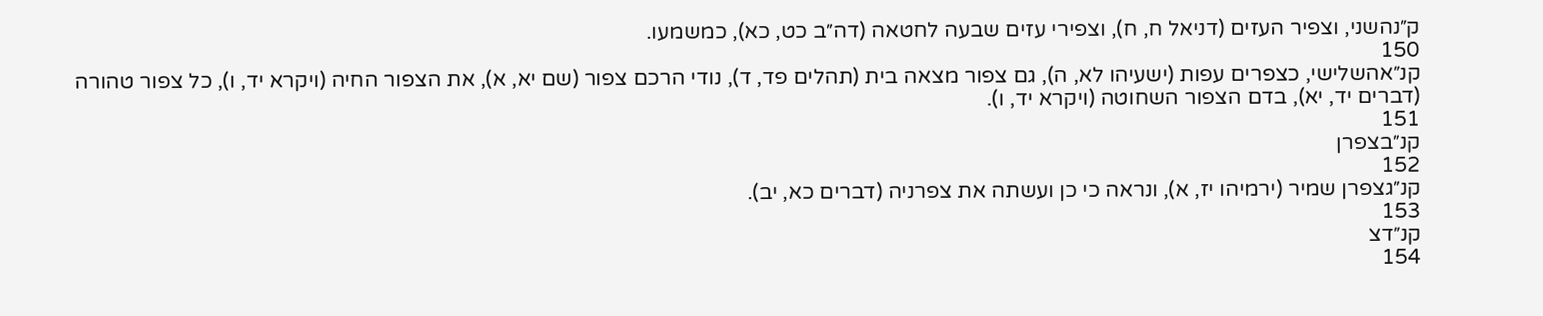ק״נהשני, וצפיר העזים (דניאל ח, ח), וצפירי עזים שבעה לחטאה (דה״ב כט, כא), כמשמעו.
150
קנ״אהשלישי, כצפרים עפות (ישעיהו לא, ה), גם צפור מצאה בית (תהלים פד, ד), נודי הרכם צפור (שם יא, א), את הצפור החיה (ויקרא יד, ו), כל צפור טהורה (דברים יד, יא), בדם הצפור השחוטה (ויקרא יד, ו).
151
קנ״בצפרן
152
קנ״גצפרן שמיר (ירמיהו יז, א), ונראה כי כן ועשתה את צפרניה (דברים כא, יב).
153
קנ״דצ
154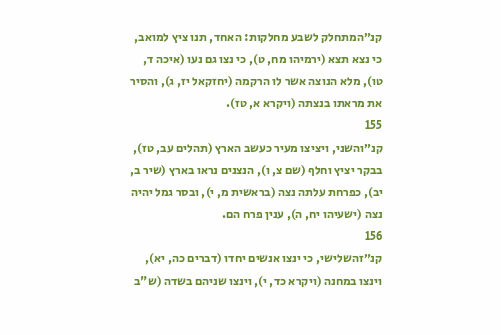קנ״המתחלק לשבע מחלקות: האחד, תנו ציץ למואב, כי נצא תצא (ירמיהו מח, ט), כי נצו גם נעו (איכה ד, טו), מלא הנוצה אשר לו הרקמה (יחזקאל יז, ג), והסיר את מראתו בנצתה (ויקרא א, טז).
155
קנ״והשני, ויציצו מעיר כעשב הארץ (תהלים עב, טז), בבקר יציץ וחלף (שם צ, ו), הנצנים נראו בארץ (שיר ב, יב), כפרחת עלתה נצה (בראשית מ, י), ובסר גמל יהיה נצה (ישעיהו יח, ה), ענין פרח הם.
156
קנ״זהשלישי, כי ינצו אנשים יחדו (דברים כה, יא), וינצו במחנה (ויקרא כד, י), וינצו שניהם בשדה (ש"ב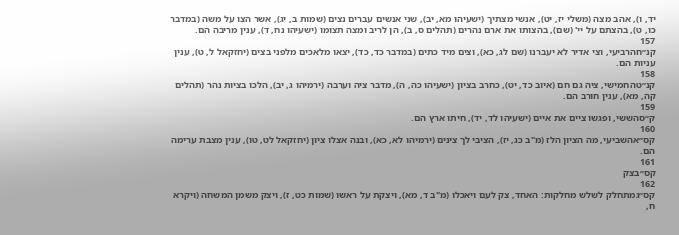יד, ו), אהב מצה (משלי יז, יט), אנשי מצתיך (ישעיהו מא, יב), שני אנשים עברים נצים (שמות ב, יג), אשר הצו על משה (במדבר כו, ט), בהצתם על יי' (שם), בהצותו את ארם נהרים (תהלים ס, ב), הן לריב ומצה תצומו (ישעיהו נח, ד), ענין מריבה הם.
157
קנ״חהרביעי, וצי אדיר לא יעברנו (שם לג, כא), וצים מיד כתים (במדבר כד, כד), יצאו מלאכים מלפני בצים (יחזקאל ל, ט), ענין עניות הם.
158
קנ״טהחמישי, ציה גם חם (איוב כד, יט), כחרב בציון (ישעיהו כה, ה), מדבר ציה וערבה (ירמיהו ג, יב), הלכו בציות נהר (תהלים קה, מא), ענין חורב הם.
159
ק״סהששי, ופגשו ציים את איים (ישעיהו לד, יד), חיתו ארץ הם.
160
קס״אהשביעי, מה הציון הלז (מ"ב כג, יז), הציבי לך צינים (ירמיהו לא, כא), ובנה אצלו ציון (יחזקאל לט, טו), ענין מצבת ערימה הם.
161
קס״בצק
162
קס״גמתחלק לשלש מחלקות: האחד, צק לעם ויאכלו (מ"ב ד, מא), ויצקת על ראשו (שמות כט, ז), ויצק משמן המשחה (ויקרא ח,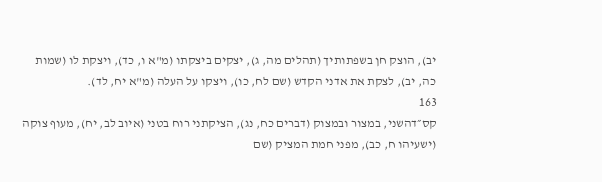יב), הוצק חן בשפתותיך (תהלים מה, ג), יצקים ביצקתו (מ"א ו, כד), ויצקת לו (שמות כה, יב), לצקת את אדני הקדש (שם לח, כו), ויצקו על העלה (מ"א יח, לד).
163
קס״דהשני, במצור ובמצוק (דברים כח, נג), הציקתני רוח בטני (איוב לב, יח), מעוף צוקה (ישעיהו ח, כב), מפני חמת המציק (שם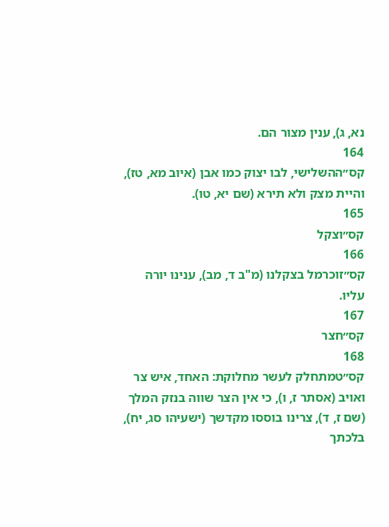נא, ג), ענין מצור הם.
164
קס״ההשלישי, לבו יצוק כמו אבן (איוב מא, טז), והיית מצק ולא תירא (שם יא, טו).
165
קס״וצקל
166
קס״זוכרמל בצקלנו (מ"ב ד, מב), ענינו יורה עליו.
167
קס״חצר
168
קס״טמתחלק לעשר מחלוקת: האחד, איש צר ואויב (אסתר ז, ו), כי אין הצר שווה בנזק המלך (שם ז, ד), צרינו בוססו מקדשך (ישעיהו סג, יח), בלכתך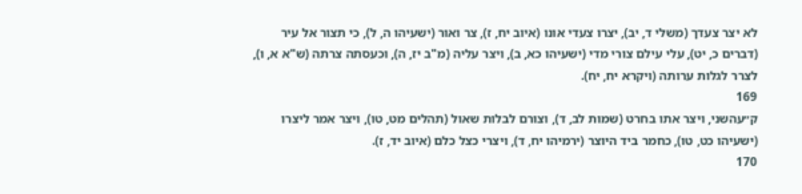לא יצר צעדך (משלי ד, יב), יצרו צעדי אונו (איוב יח, ז), צר ואור (ישעיהו ה, ל), כי תצור אל עיר (דברים כ, יט), עלי עילם צורי מדי (ישעיהו כא, ב), ויצר עליה (מ"ב יז, ה), וכעסתה צרתה (ש"א א, ו), לצרר לגלות ערותה (ויקרא יח, יח).
169
ק״עהשני, ויצר אתו בחרט (שמות לב, ד), וצורם לבלות שאול (תהלים מט, טו), ויצר אמר ליצרו (ישעיהו כט, טו), כחמר ביד היוצר (ירמיהו יח, ד), ויצרי כצל כלם (איוב יד, ז).
170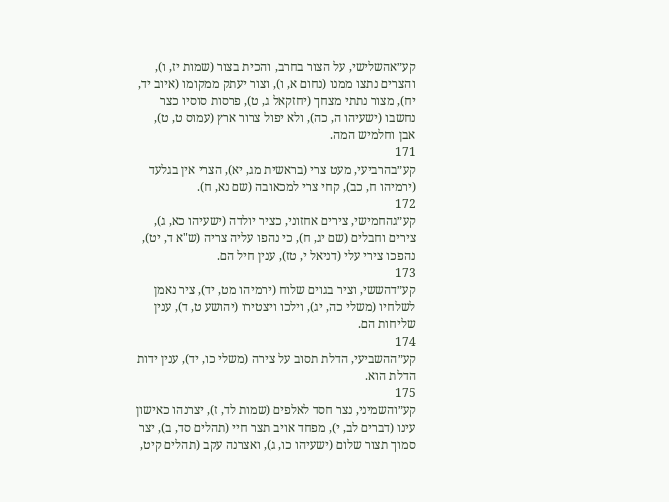קע״אהשלישי, על הצור בחרב, והכית בצור (שמות יז, ו), והצרים נתצו ממנו (נחום א, ו), וצור יעתק ממקומו (איוב יד, יח), מצור נתתי מצחך (יחזקאל ג, ט), פרסות סוסיו כצר נחשבו (ישעיהו ה, כה), ולא יפול צרור ארץ (עמוס ט, ט), אבן וחלמיש המה.
171
קע״בהרביעי, מעט צרי (בראשית מג, יא), הצרי אין בגלעד (ירמיהו ח, כב), קחי צרי למכאובה (שם נא, ח).
172
קע״גהחמישי, צירים אחזוני, כציר יולדה (ישעיהו כא, ג), צירים וחבלים (שם יג, ח), כי נהפו עליה צריה (ש"א ד, יט), נהפכו צירי עלי (דניאל י, טז), ענין חיל הם.
173
קע״דהששי, וציר בגוים שלוח (ירמיהו מט, יד), ציר נאמן לשלחיו (משלי כה, יג), וילכו ויצטירו (יהושע ט, ד), ענין שליחות הם.
174
קע״ההשביעי, הדלת תסוב על צירה (משלי כו, יד), ענין ידות הדלת הוא.
175
קע״והשמיני, נצר חסד לאלפים (שמות לד, ז), יצרנהו כאישון עינו (דברים לב, י), מפחד אויב תצר חיי (תהלים סד, ב), יצר סמוך תצור שלום (ישעיהו כו, ג), ואצרנה עקב (תהלים קיט,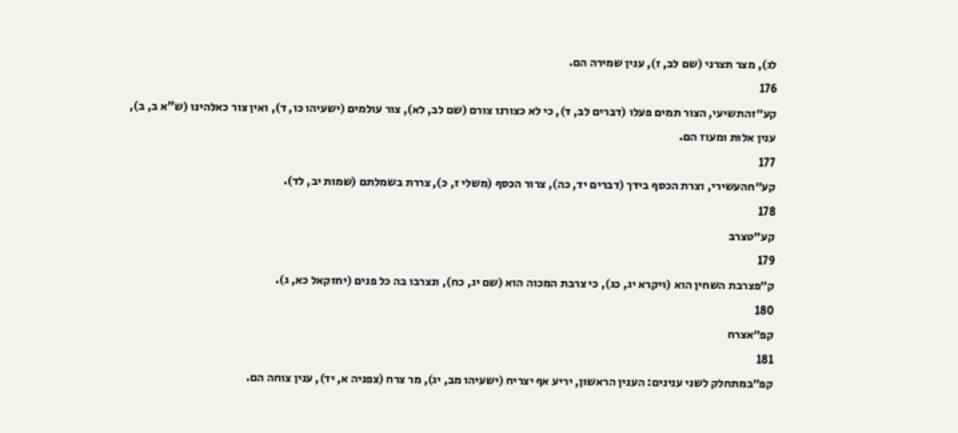לג), מצר תצרני (שם לב, ז), ענין שמירה הם.
176
קע״זהתשיעי, הצור תמים פעלו (דברים לב, ד), כי לא כצורנו צורם (שם לב, לא), צור עולמים (ישעיהו כו, ד), ואין צור כאלהינו (ש"א ב, ב), ענין אלות ומעוז הם.
177
קע״חהעשירי, וצרת הכסף בידך (דברים יד, כה), צרור הכסף (משלי ז, כ), צררת בשמלתם (שמות יב, לד).
178
קע״טצרב
179
ק״פצרבת השחין הוא (ויקרא יג, כג), כי צרבת המכוה הוא (שם יג, כח), ונצרבו בה כל פנים (יחזקאל כא, ג).
180
קפ״אצרח
181
קפ״במתחלק לשני ענינים: הענין הראשון, יריע אף יצריח (ישעיהו מב, יג), מר צרח (צפניה א, יד), ענין צוחה הם.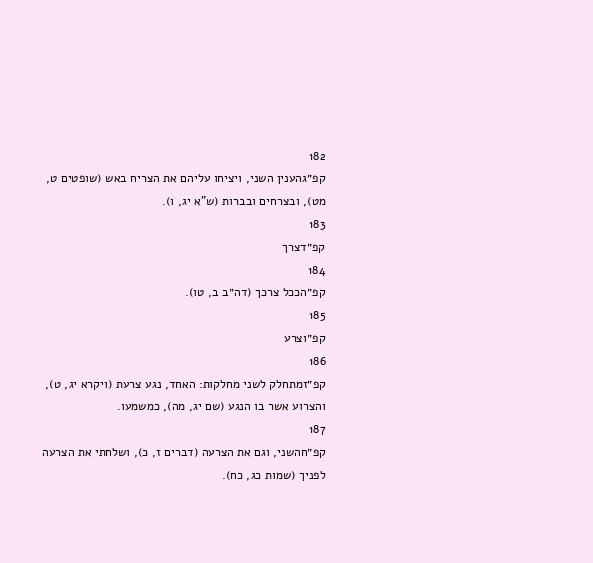182
קפ״גהענין השני, ויציחו עליהם את הצריח באש (שופטים ט, מט), ובצרחים ובברות (ש"א יג, ו).
183
קפ״דצרך
184
קפ״הככל צרכך (דה״ב ב, טו).
185
קפ״וצרע
186
קפ״זמתחלק לשני מחלקות: האחד, נגע צרעת (ויקרא יג, ט), והצרוע אשר בו הנגע (שם יג, מה), כמשמעו.
187
קפ״חהשני, וגם את הצרעה (דברים ז, כ), ושלחתי את הצרעה לפניך (שמות כג, כח).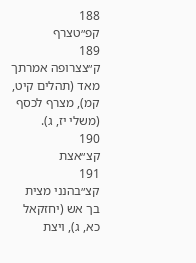188
קפ״טצרף
189
ק״צצרופה אמרתך מאד (תהלים קיט, קמ), מצרף לכסף (משלי יז, ג).
190
קצ״אצת
191
קצ״בהנני מצית בך אש (יחזקאל כא, ג), ויצת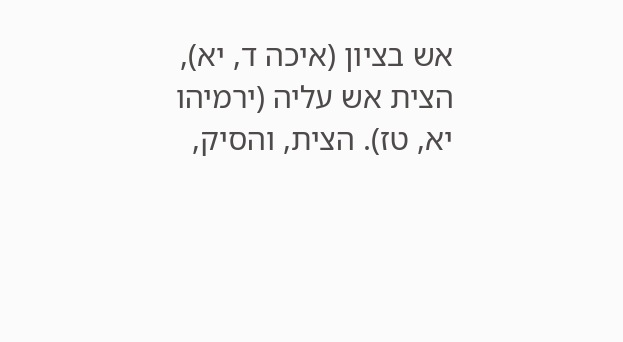אש בציון (איכה ד, יא), הצית אש עליה (ירמיהו יא, טז). הצית, והסיק,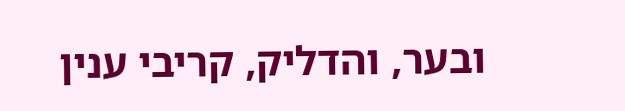ובער, והדליק, קריבי ענין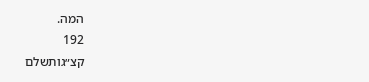המה.
192
קצ״גותשלם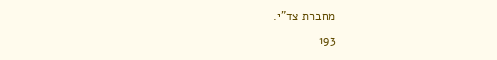מחברת צד"י.
193